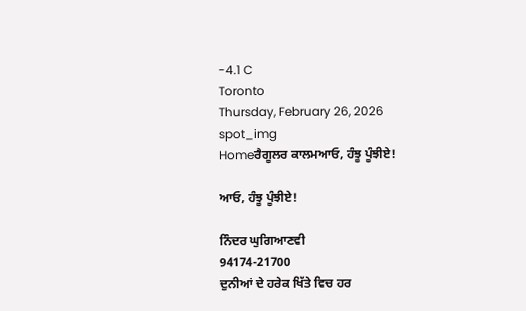-4.1 C
Toronto
Thursday, February 26, 2026
spot_img
Homeਰੈਗੂਲਰ ਕਾਲਮਆਓ, ਹੰਝੂ ਪੂੰਝੀਏ!

ਆਓ, ਹੰਝੂ ਪੂੰਝੀਏ!

ਨਿੰਦਰ ਘੁਗਿਆਣਵੀ
94174-21700
ਦੁਨੀਆਂ ਦੇ ਹਰੇਕ ਖਿੱਤੇ ਵਿਚ ਹਰ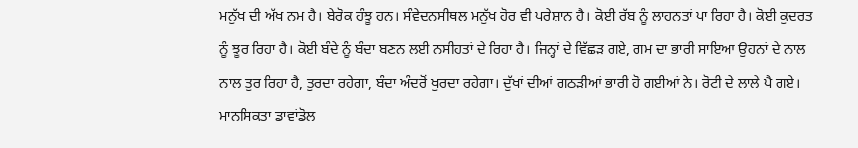ਮਨੁੱਖ ਦੀ ਅੱਖ ਨਮ ਹੈ। ਬੇਰੋਕ ਹੰਝੂ ਹਨ। ਸੰਵੇਦਨਸੀਥਲ ਮਨੁੱਖ ਹੋਰ ਵੀ ਪਰੇਸ਼ਾਨ ਹੈ। ਕੋਈ ਰੱਬ ਨੂੰ ਲਾਹਨਤਾਂ ਪਾ ਰਿਹਾ ਹੈ। ਕੋਈ ਕੁਦਰਤ ਨੂੰ ਝੂਰ ਰਿਹਾ ਹੈ। ਕੋਈ ਬੰਦੇ ਨੂੰ ਬੰਦਾ ਬਣਨ ਲਈ ਨਸੀਹਤਾਂ ਦੇ ਰਿਹਾ ਹੈ। ਜਿਨ੍ਹਾਂ ਦੇ ਵਿੱਛੜ ਗਏ, ਗਮ ਦਾ ਭਾਰੀ ਸਾਇਆ ਉਹਨਾਂ ਦੇ ਨਾਲ ਨਾਲ ਤੁਰ ਰਿਹਾ ਹੈ, ਤੁਰਦਾ ਰਹੇਗਾ, ਬੰਦਾ ਅੰਦਰੋਂ ਖੁਰਦਾ ਰਹੇਗਾ। ਦੁੱਖਾਂ ਦੀਆਂ ਗਠੜੀਆਂ ਭਾਰੀ ਹੋ ਗਈਆਂ ਨੇ। ਰੋਟੀ ਦੇ ਲਾਲੇ ਪੈ ਗਏ। ਮਾਨਸਿਕਤਾ ਡਾਵਾਂਡੋਲ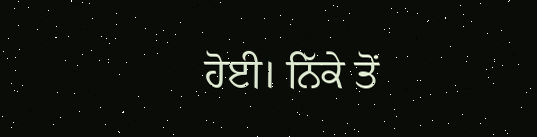ਹੋਈ। ਨਿੱਕੇ ਤੋਂ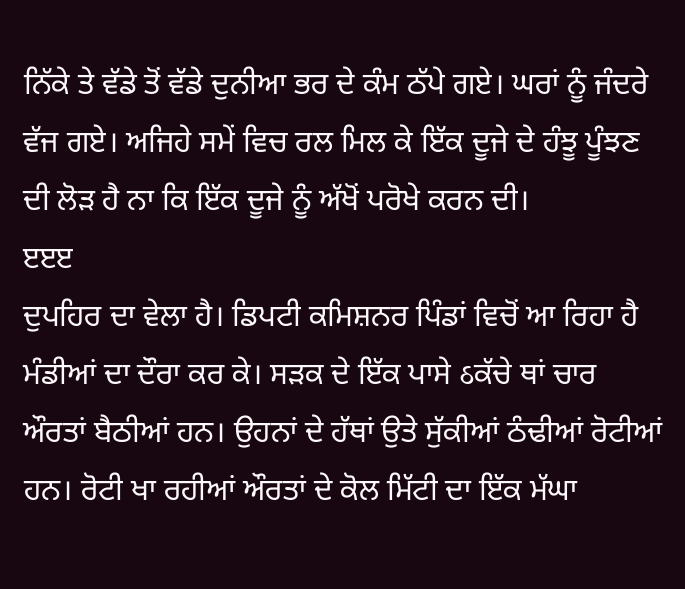ਨਿੱਕੇ ਤੇ ਵੱਡੇ ਤੋਂ ਵੱਡੇ ਦੁਨੀਆ ਭਰ ਦੇ ਕੰਮ ਠੱਪੇ ਗਏ। ਘਰਾਂ ਨੂੰ ਜੰਦਰੇ ਵੱਜ ਗਏ। ਅਜਿਹੇ ਸਮੇਂ ਵਿਚ ਰਲ ਮਿਲ ਕੇ ਇੱਕ ਦੂਜੇ ਦੇ ਹੰਝੂ ਪੂੰਝਣ ਦੀ ਲੋੜ ਹੈ ਨਾ ਕਿ ਇੱਕ ਦੂਜੇ ਨੂੰ ਅੱਖੋਂ ਪਰੋਖੇ ਕਰਨ ਦੀ।
ੲੲੲ
ਦੁਪਹਿਰ ਦਾ ਵੇਲਾ ਹੈ। ਡਿਪਟੀ ਕਮਿਸ਼ਨਰ ਪਿੰਡਾਂ ਵਿਚੋਂ ਆ ਰਿਹਾ ਹੈ ਮੰਡੀਆਂ ਦਾ ਦੌਰਾ ਕਰ ਕੇ। ਸੜਕ ਦੇ ਇੱਕ ਪਾਸੇ ઠਕੱਚੇ ਥਾਂ ਚਾਰ
ਔਰਤਾਂ ਬੈਠੀਆਂ ਹਨ। ਉਹਨਾਂ ਦੇ ਹੱਥਾਂ ਉਤੇ ਸੁੱਕੀਆਂ ਠੰਢੀਆਂ ਰੋਟੀਆਂ ਹਨ। ਰੋਟੀ ਖਾ ਰਹੀਆਂ ਔਰਤਾਂ ਦੇ ਕੋਲ ਮਿੱਟੀ ਦਾ ਇੱਕ ਮੱਘਾ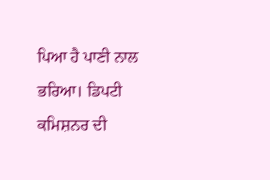ਪਿਆ ਹੈ ਪਾਣੀ ਨਾਲ ਭਰਿਆ। ਡਿਪਟੀ ਕਮਿਸ਼ਨਰ ਦੀ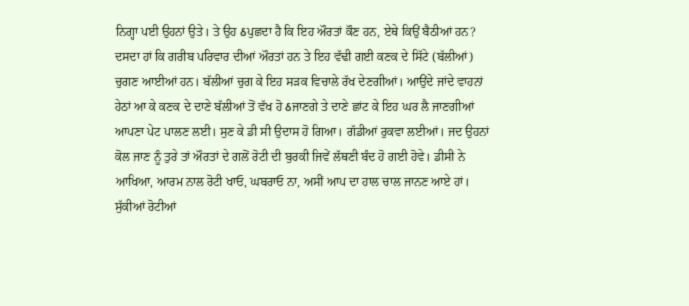ਨਿਗ੍ਹਾ ਪਈ ਉਹਨਾਂ ਉਤੇ। ਤੇ ਉਹ ઠਪੁਛਦਾ ਹੈ ਕਿ ਇਹ ਔਰਤਾਂ ਕੌਣ ਹਨ, ਏਥੇ ਕਿਉਂ ਬੈਠੀਆਂ ਹਨ? ਦਸਦਾ ਹਾਂ ਕਿ ਗਰੀਬ ਪਰਿਵਾਰ ਦੀਆਂ ਔਰਤਾਂ ਹਨ ਤੇ ਇਹ ਵੱਢੀ ਗਈ ਕਣਕ ਦੇ ਸਿੱਟੇ (ਬੱਲੀਆਂ) ਚੁਗਣ ਆਈਆਂ ਹਨ। ਬੱਲੀਆਂ ਚੁਗ ਕੇ ਇਹ ਸੜਕ ਵਿਚਾਲੇ ਰੱਖ ਦੇਣਗੀਆਂ। ਆਉਂਦੇ ਜਾਂਦੇ ਵਾਹਨਾਂ ਹੇਠਾਂ ਆ ਕੇ ਕਣਕ ਦੇ ਦਾਣੇ ਬੱਲੀਆਂ ਤੋਂ ਵੱਖ ਹੋ ઠਜਾਣਗੇ ਤੇ ਦਾਣੇ ਛਾਂਟ ਕੇ ਇਹ ਘਰ ਲੈ ਜਾਣਗੀਆਂ ਆਪਣਾ ਪੇਟ ਪਾਲਣ ਲਈ। ਸੁਣ ਕੇ ਡੀ ਸੀ ਉਦਾਸ ਹੋ ਗਿਆ। ਗੱਡੀਆਂ ਰੁਕਵਾ ਲਈਆਂ। ਜਦ ਉਹਨਾਂ ਕੋਲ ਜਾਣ ਨੂੰ ਤੁਰੇ ਤਾਂ ਔਰਤਾਂ ਦੇ ਗਲੋਂ ਰੋਟੀ ਦੀ ਬੁਰਕੀ ਜਿਵੇਂ ਲੱਥਣੀ ਬੰਦ ਹੋ ਗਈ ਹੋਵੇ। ਡੀਸੀ ਨੇ ਆਖਿਆ, ਆਰਮ ਨਾਲ ਰੋਟੀ ਖਾਓ, ਘਬਰਾਓ ਨਾ, ਅਸੀਂ ਆਪ ਦਾ ਹਾਲ ਚਾਲ ਜਾਨਣ ਆਏ ਹਾਂ। ਸੁੱਕੀਆਂ ਰੋਟੀਆਂ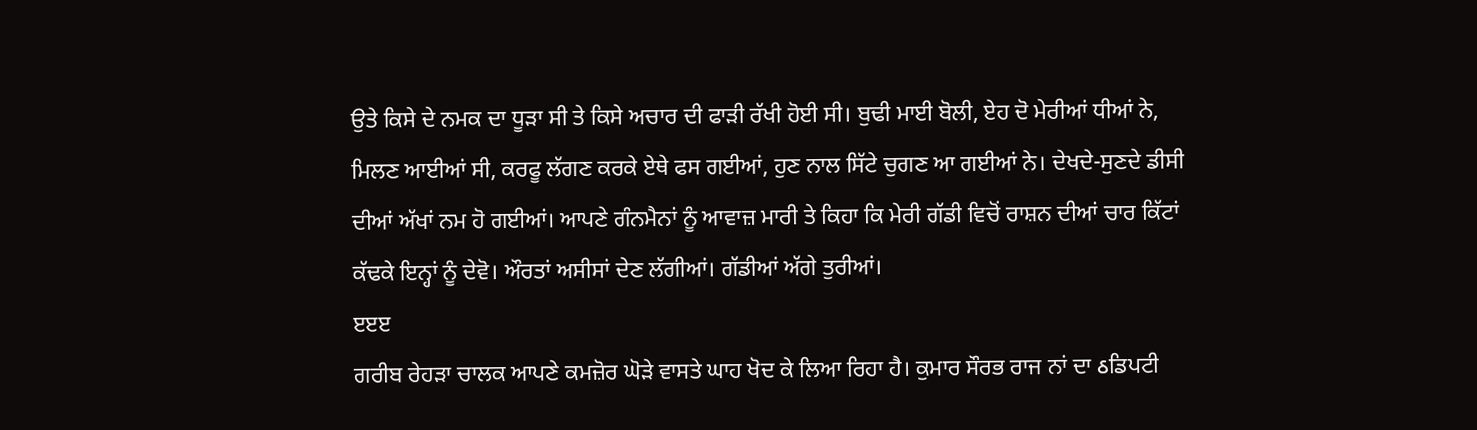ਉਤੇ ਕਿਸੇ ਦੇ ਨਮਕ ਦਾ ਧੂੜਾ ਸੀ ਤੇ ਕਿਸੇ ਅਚਾਰ ਦੀ ਫਾੜੀ ਰੱਖੀ ਹੋਈ ਸੀ। ਬੁਢੀ ਮਾਈ ਬੋਲੀ, ਏਹ ਦੋ ਮੇਰੀਆਂ ਧੀਆਂ ਨੇ, ਮਿਲਣ ਆਈਆਂ ਸੀ, ਕਰਫੂ ਲੱਗਣ ਕਰਕੇ ਏਥੇ ਫਸ ਗਈਆਂ, ਹੁਣ ਨਾਲ ਸਿੱਟੇ ਚੁਗਣ ਆ ਗਈਆਂ ਨੇ। ਦੇਖਦੇ-ਸੁਣਦੇ ਡੀਸੀ ਦੀਆਂ ਅੱਖਾਂ ਨਮ ਹੋ ਗਈਆਂ। ਆਪਣੇ ਗੰਨਮੈਨਾਂ ਨੂੰ ਆਵਾਜ਼ ਮਾਰੀ ਤੇ ਕਿਹਾ ਕਿ ਮੇਰੀ ਗੱਡੀ ਵਿਚੋਂ ਰਾਸ਼ਨ ਦੀਆਂ ਚਾਰ ਕਿੱਟਾਂ ਕੱਢਕੇ ਇਨ੍ਹਾਂ ਨੂੰ ਦੇਵੋ। ਔਰਤਾਂ ਅਸੀਸਾਂ ਦੇਣ ਲੱਗੀਆਂ। ਗੱਡੀਆਂ ਅੱਗੇ ਤੁਰੀਆਂ।
ੲੲੲ
ਗਰੀਬ ਰੇਹੜਾ ਚਾਲਕ ਆਪਣੇ ਕਮਜ਼ੋਰ ਘੋੜੇ ਵਾਸਤੇ ਘਾਹ ਖੋਦ ਕੇ ਲਿਆ ਰਿਹਾ ਹੈ। ਕੁਮਾਰ ਸੌਰਭ ਰਾਜ ਨਾਂ ਦਾ ઠਡਿਪਟੀ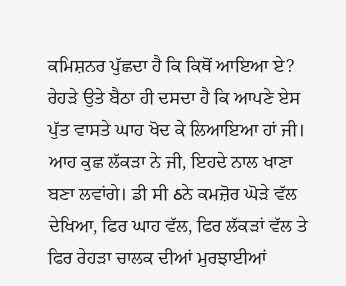ਕਮਿਸ਼ਨਰ ਪੁੱਛਦਾ ਹੈ ਕਿ ਕਿਥੋਂ ਆਇਆ ਏ? ਰੇਹੜੇ ਉਤੇ ਬੈਠਾ ਹੀ ਦਸਦਾ ਹੈ ਕਿ ਆਪਣੇ ਏਸ ਪੁੱਤ ਵਾਸਤੇ ਘਾਹ ਖੋਦ ਕੇ ਲਿਆਇਆ ਹਾਂ ਜੀ। ਆਹ ਕੁਛ ਲੱਕੜਾ ਨੇ ਜੀ, ਇਹਦੇ ਨਾਲ ਖਾਣਾ ਬਣਾ ਲਵਾਂਗੇ। ਡੀ ਸੀ ઠਨੇ ਕਮਜ਼ੋਰ ਘੋੜੇ ਵੱਲ ਦੇਖਿਆ, ਫਿਰ ਘਾਹ ਵੱਲ, ਫਿਰ ਲੱਕੜਾਂ ਵੱਲ ਤੇ ਫਿਰ ਰੇਹੜਾ ਚਾਲਕ ਦੀਆਂ ਮੁਰਝਾਈਆਂ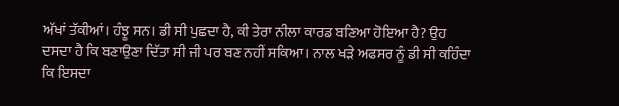ਅੱਖਾਂ ਤੱਕੀਆਂ। ਹੰਝੂ ਸਨ। ਡੀ ਸੀ ਪੁਛਦਾ ਹੈ, ਕੀ ਤੇਰਾ ਨੀਲਾ ਕਾਰਡ ਬਣਿਆ ਹੋਇਆ ਹੈ? ਉਹ ਦਸਦਾ ਹੈ ਕਿ ਬਣਾਉਣਾ ਦਿੱਤਾ ਸੀ ਜੀ ਪਰ ਬਣ ਨਹੀਂ ਸਕਿਆ। ਨਾਲ ਖੜੇ ਅਫਸਰ ਨੂੰ ਡੀ ਸੀ ਕਹਿੰਦਾ ਕਿ ਇਸਦਾ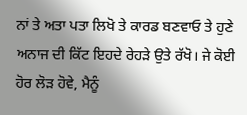ਨਾਂ ਤੇ ਅਤਾ ਪਤਾ ਲਿਖੋ ਤੇ ਕਾਰਡ ਬਣਵਾਓ ਤੇ ਹੁਣੇ ਅਨਾਜ ਦੀ ਕਿੱਟ ਇਹਦੇ ਰੇਹੜੇ ਉਤੇ ਰੱਖੋ। ਜੇ ਕੋਈ ਹੋਰ ਲੋੜ ਹੋਵੇ, ਮੈਨੂੰ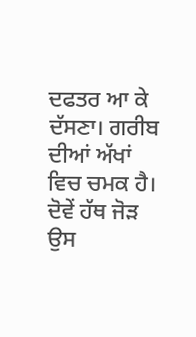ਦਫਤਰ ਆ ਕੇ ਦੱਸਣਾ। ਗਰੀਬ ਦੀਆਂ ਅੱਖਾਂ ਵਿਚ ਚਮਕ ਹੈ। ਦੋਵੇਂ ਹੱਥ ਜੋੜ ਉਸ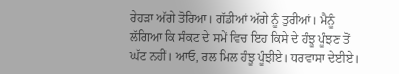ਰੇਹੜਾ ਅੱਗੇ ਤੋਰਿਆ। ਗੱਡੀਆਂ ਅੱਗੇ ਨੂੰ ਤੁਰੀਆਂ। ਮੈਨੂੰ ਲੱਗਿਆ ਕਿ ਸੰਕਟ ਦੇ ਸਮੇਂ ਵਿਚ ਇਹ ਕਿਸੇ ਦੇ ਹੰਝੂ ਪੂੰਝਣ ਤੋਂ ਘੱਟ ਨਹੀਂ। ਆਓ, ਰਲ ਮਿਲ ਹੰਝੂ ਪੂੰਝੀਏ। ਧਰਵਾਸਾ ਦੇਈਏ।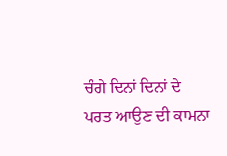ਚੰਗੇ ਦਿਨਾਂ ਦਿਨਾਂ ਦੇ ਪਰਤ ਆਉਣ ਦੀ ਕਾਮਨਾ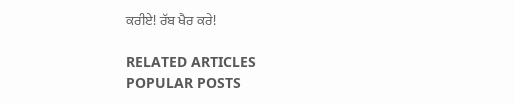ਕਰੀਏ! ਰੱਬ ਖੈਰ ਕਰੇ!

RELATED ARTICLES
POPULAR POSTS